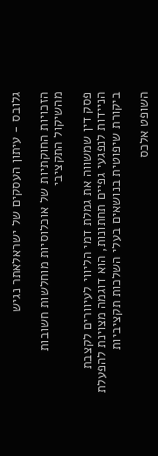גלובס - עיתון העסקים של ישראלאתר נגיש

הזכויות החוקתיות של אוכלוסיות מוחלשות חשובות מהשיקול התקציבי

פסק דין שמשווה את גמלת דמי הליווי לעיוורים לקצבת הניידות לנפגעי גפיים תחתונות, הוא דוגמה מצוינת להפעלת ביקורת שיפוטית בנושאים בעלי השלכות תקציביות

השופט אלכס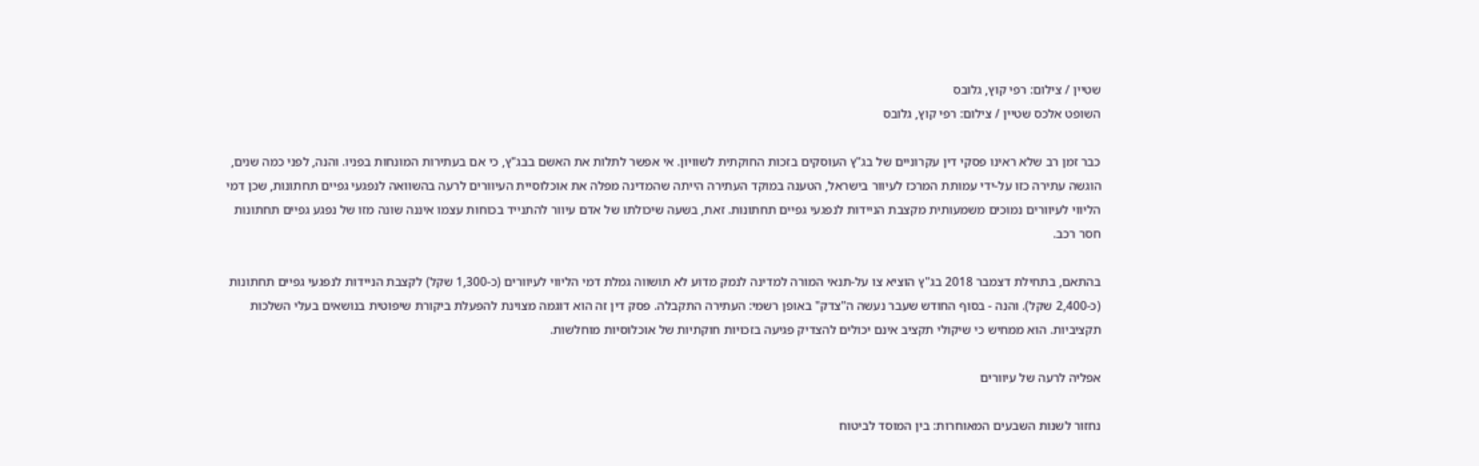שטיין / צילום: רפי קוץ, גלובס
השופט אלכס שטיין / צילום: רפי קוץ, גלובס

כבר זמן רב שלא ראינו פסקי דין עקרוניים של בג"ץ העוסקים בזכות החוקתית לשוויון. אי אפשר לתלות את האשם בבג"ץ, כי אם בעתירות המונחות בפניו. והנה, לפני כמה שנים, הוגשה עתירה כזו על-ידי עמותת המרכז לעיוור בישראל, הטענה במוקד העתירה הייתה שהמדינה מפלה את אוכלוסיית העיוורים לרעה בהשוואה לנפגעי גפיים תחתונות, שכן דמי הליווי לעיוורים נמוכים משמעותית מקצבת הניידות לנפגעי גפיים תחתונות. זאת, בשעה שיכולתו של אדם עיוור להתנייד בכוחות עצמו איננה שונה מזו של נפגע גפיים תחתונות חסר רכב.

בהתאם, בתחילת דצמבר 2018 בג"ץ הוציא צו על-תנאי המורה למדינה לנמק מדוע לא תושווה גמלת דמי הליווי לעיוורים (כ-1,300 שקל) לקצבת הניידות לנפגעי גפיים תחתונות (כ-2,400 שקל). והנה - בסוף החודש שעבר נעשה ה"צדק" באופן רשמי: העתירה התקבלה. פסק דין זה הוא דוגמה מצוינת להפעלת ביקורת שיפוטית בנושאים בעלי השלכות תקציביות. הוא ממחיש כי שיקולי תקציב אינם יכולים להצדיק פגיעה בזכויות חוקתיות של אוכלוסיות מוחלשות.

אפליה לרעה של עיוורים

נחזור לשנות השבעים המאוחרות: בין המוסד לביטוח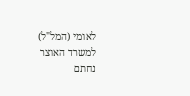לאומי (המל"ל) למשרד האוצר נחתם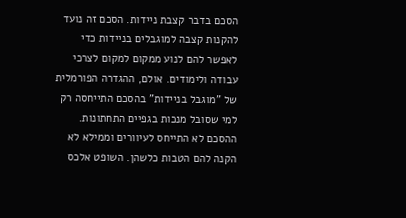הסכם בדבר קצבת ניידות. הסכם זה נועד להקנות קצבה למוגבלים בניידות כדי לאפשר להם לנוע ממקום למקום לצרכי עבודה ולימודים. אולם, ההגדרה הפורמלית של "מוגבל בניידות" בהסכם התייחסה רק למי שסובל מנכות בגפיים התחתונות. ההסכם לא התייחס לעיוורים וממילא לא הקנה להם הטבות כלשהן. השופט אלכס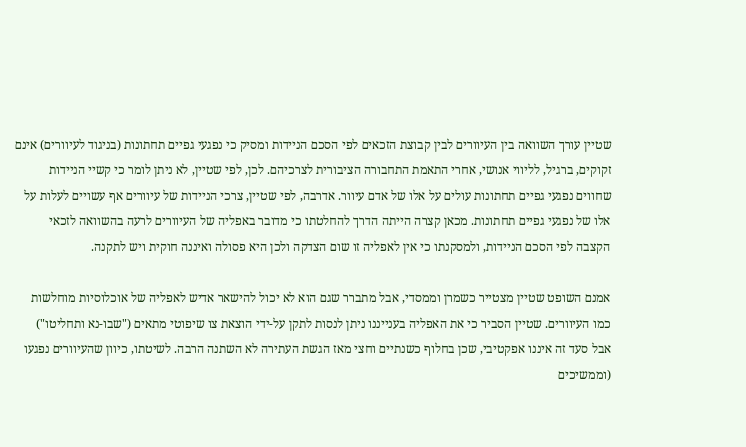שטיין עורך השוואה בין העיוורים לבין קבוצת הזכאים לפי הסכם הניידות ומסיק כי נפגעי גפיים תחתונות (בניגוד לעיוורים) אינם זקוקים, ברגיל, לליווי אנושי, אחרי התאמת התחבורה הציבורית לצרכיהם. לכן, לפי שטיין, לא ניתן לומר כי קשיי הניידות שחווים נפגעי גפיים תחתונות עולים על אלו של אדם עיוור. אדרבה, לפי שטיין, צרכי הניידות של עיוורים אף עשויים לעלות על אלו של נפגעי גפיים תחתונות. מכאן קצרה הייתה הדרך להחלטתו כי מדובר באפליה של העיוורים לרעה בהשוואה לזכאי הקצבה לפי הסכם הניידות, ולמסקנתו כי אין לאפליה זו שום הצדקה ולכן היא פסולה ואיננה חוקית ויש לתקנה.

אמנם השופט שטיין מצטייר כשמרן וממסדי, אבל מתברר שגם הוא לא יכול להישאר אדיש לאפליה של אוכלוסיות מוחלשות כמו העיוורים. שטיין הסביר כי את האפליה בענייננו ניתן לנסות לתקן על-ידי הוצאת צו שיפוטי מתאים ("שבו-נא ותחליטו") אבל סעד זה איננו אפקטיבי, שכן בחלוף כשנתיים וחצי מאז הגשת העתירה לא השתנה הרבה. לשיטתו, כיוון שהעיוורים נפגעו (וממשיכים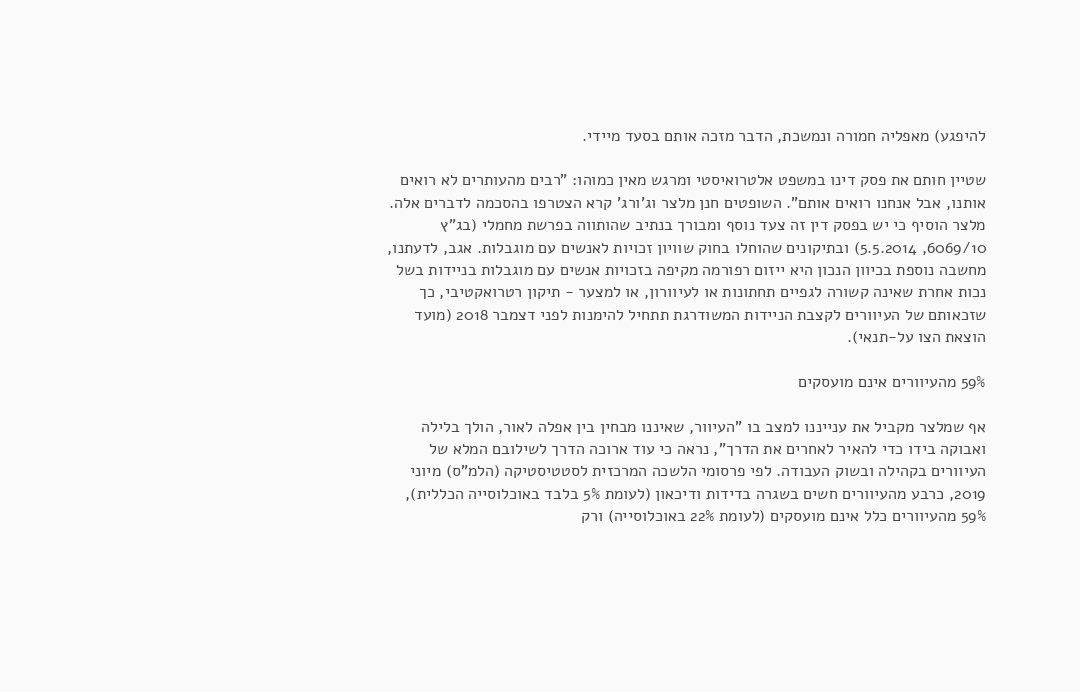להיפגע) מאפליה חמורה ונמשכת, הדבר מזכה אותם בסעד מיידי.

שטיין חותם את פסק דינו במשפט אלטרואיסטי ומרגש מאין כמוהו: "רבים מהעותרים לא רואים אותנו, אבל אנחנו רואים אותם". השופטים חנן מלצר וג'ורג' קרא הצטרפו בהסכמה לדברים אלה. מלצר הוסיף כי יש בפסק דין זה צעד נוסף ומבורך בנתיב שהותווה בפרשת מחמלי (בג"ץ 6069/10, 5.5.2014) ובתיקונים שהוחלו בחוק שוויון זכויות לאנשים עם מוגבלות. אגב, לדעתנו, מחשבה נוספת בכיוון הנכון היא ייזום רפורמה מקיפה בזכויות אנשים עם מוגבלות בניידות בשל נכות אחרת שאינה קשורה לגפיים תחתונות או לעיוורון, או למצער - תיקון רטרואקטיבי, כך שזכאותם של העיוורים לקצבת הניידות המשודרגת תתחיל להימנות לפני דצמבר 2018 (מועד הוצאת הצו על-תנאי).

59% מהעיוורים אינם מועסקים

אף שמלצר מקביל את ענייננו למצב בו "העיוור, שאיננו מבחין בין אפלה לאור, הולך בלילה ואבוקה בידו כדי להאיר לאחרים את הדרך", נראה כי עוד ארוכה הדרך לשילובם המלא של העיוורים בקהילה ובשוק העבודה. לפי פרסומי הלשכה המרכזית לסטטיסטיקה (הלמ"ס) מיוני 2019, כרבע מהעיוורים חשים בשגרה בדידות ודיכאון (לעומת 5% בלבד באוכלוסייה הכללית), 59% מהעיוורים כלל אינם מועסקים (לעומת 22% באוכלוסייה) ורק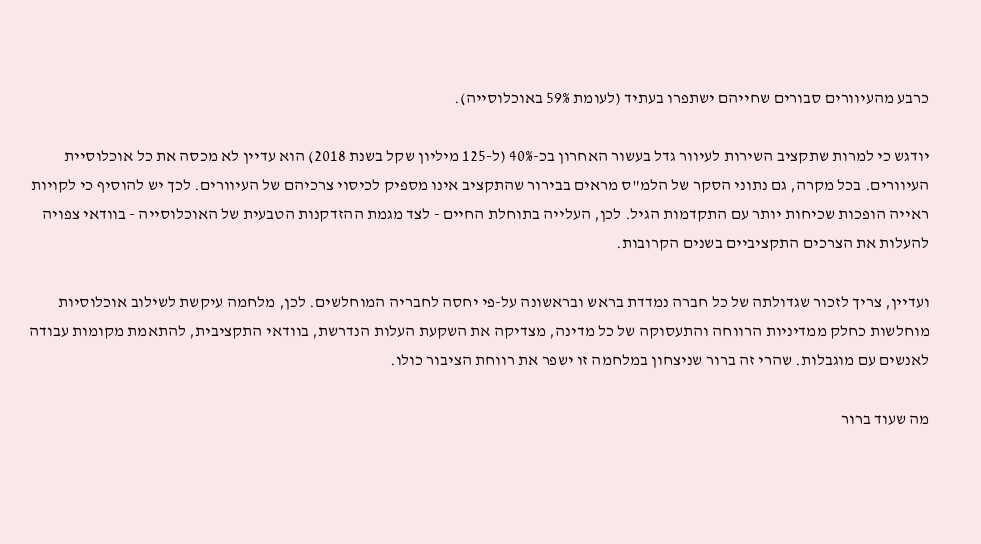כרבע מהעיוורים סבורים שחייהם ישתפרו בעתיד (לעומת 59% באוכלוסייה).

יודגש כי למרות שתקציב השירות לעיוור גדל בעשור האחרון בכ-40% (ל-125 מיליון שקל בשנת 2018) הוא עדיין לא מכסה את כל אוכלוסיית העיוורים. בכל מקרה, גם נתוני הסקר של הלמ"ס מראים בבירור שהתקציב אינו מספיק לכיסוי צרכיהם של העיוורים. לכך יש להוסיף כי לקויות ראייה הופכות שכיחות יותר עם התקדמות הגיל. לכן, העלייה בתוחלת החיים - לצד מגמת ההזדקנות הטבעית של האוכלוסייה - בוודאי צפויה להעלות את הצרכים התקציביים בשנים הקרובות.

ועדיין, צריך לזכור שגדולתה של כל חברה נמדדת בראש ובראשונה על-פי יחסה לחבריה המוחלשים. לכן, מלחמה עיקשת לשילוב אוכלוסיות מוחלשות כחלק ממדיניות הרווחה והתעסוקה של כל מדינה, מצדיקה את השקעת העלות הנדרשת, בוודאי התקציבית, להתאמת מקומות עבודה לאנשים עם מוגבלות. שהרי זה ברור שניצחון במלחמה זו ישפר את רווחת הציבור כולו.

מה שעוד ברור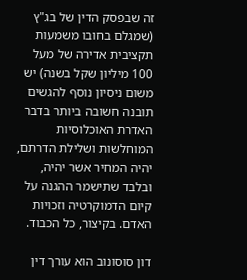זה שבפסק הדין של בג"ץ (שמגלם בחובו משמעות תקציבית אדירה של מעל 100 מיליון שקל בשנה) יש משום ניסיון נוסף להגשים תובנה חשובה ביותר בדבר האדרת האוכלוסיות המוחלשות ושלילת הדרתם, יהיה המחיר אשר יהיה, ובלבד שתישמר ההגנה על קיום הדמוקרטיה וזכויות האדם. בקיצור, כל הכבוד.

דון סוסונוב הוא עורך דין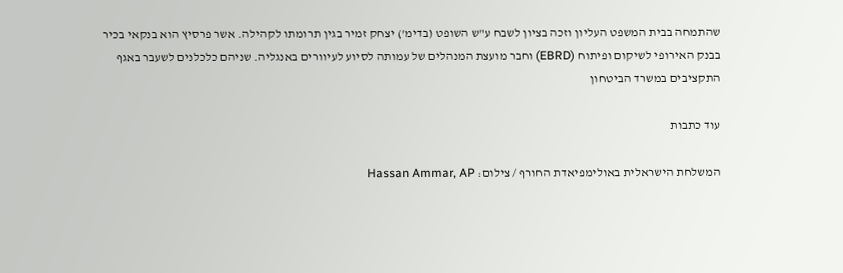שהתמחה בבית המשפט העליון וזכה בציון לשבח ע"ש השופט (בדימ') יצחק זמיר בגין תרומתו לקהילה. אשר פרסיץ הוא בנקאי בכיר בבנק האירופי לשיקום ופיתוח (EBRD) וחבר מועצת המנהלים של עמותה לסיוע לעיוורים באנגליה. שניהם כלכלנים לשעבר באגף התקציבים במשרד הביטחון

עוד כתבות

המשלחת הישראלית באולימפיאדת החורף / צילום: Hassan Ammar, AP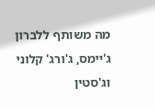מה משותף ללברון ג'יימס, ג'ורג' קלוני וג'סטין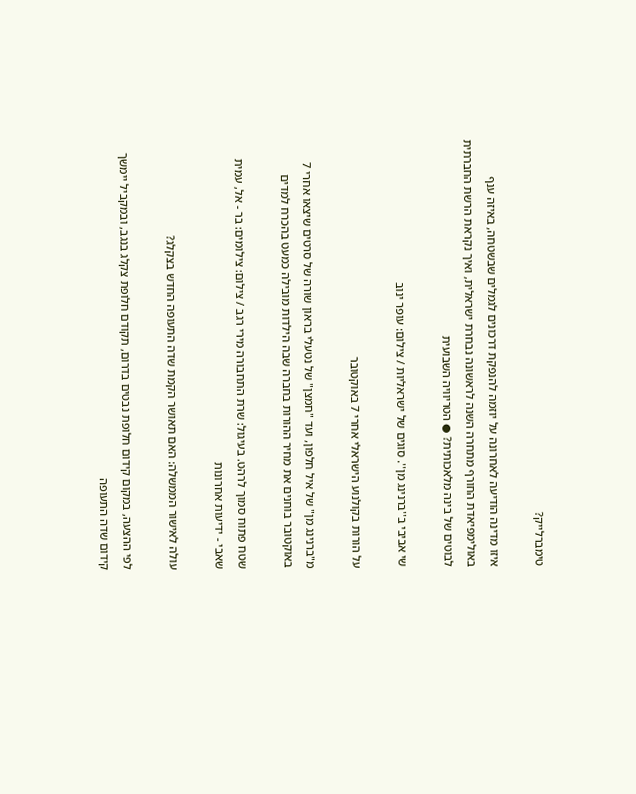טימברלייק?

איזו מדינה הודיעה לאחרונה על יוזמה להנפקת דרכונים לגמלים שבשטחה, באיזה ענף באולימפיאדת החורף מתחרה השנה לראשונה נבחרת ישראלית, ואיך נקראת הרשת החברתית לבוטים של בינה מלאכותית? ● הטריוויה השבועית

שי אביבי ב''ברנינג מן''. סוגים של ישראליות / צילום: עופר ינוב

על הורות בקולנוע הישראלי אחרי 7 באוקטובר

מ"ברנינג מן" של איל חלפון, ועד "חמצן" של נטעלי בראון שורה של סרטים שיצאו אחרי 7 באוקטובר בוחנים את מחיר ההורות בחברה שבה הילדות מובילה כמעט בהכרח למדים

שטח פתוח סמוך לרהט. בעיגול: שרת התחבורה מירי רגב / צילום: צילומים: בר - אל, עמית שאבי - ידיעות אחרונות

עולה לאישור הממשלה: האם תאושר הקמת שדה התעופה החדש בצקלג?

לפי ההצעה, במקום קידום חלופת נבטים בדרום, תקודם חלופת צקלג בנגב, ובמקביל יימשך קידום שדה התעופה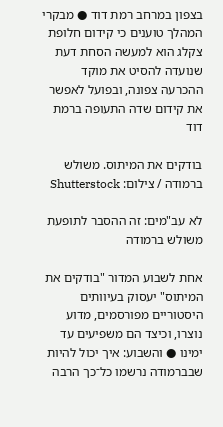בצפון במרחב רמת דוד ● מבקרי המהלך טוענים כי קידום חלופת צקלג הוא למעשה הסחת דעת שנועדה להסיט את מוקד ההכרעה צפונה, ובפועל לאפשר את קידום שדה התעופה ברמת דוד

בודקים את המיתוס. משולש ברמודה / צילום: Shutterstock

לא עב"מים: זה ההסבר לתופעת משולש ברמודה

אחת לשבוע המדור "בודקים את המיתוס" יעסוק בעיוותים היסטוריים מפורסמים, מדוע נוצרו, וכיצד הם משפיעים עד ימינו ● והשבוע: איך יכול להיות שבברמודה נרשמו כל־כך הרבה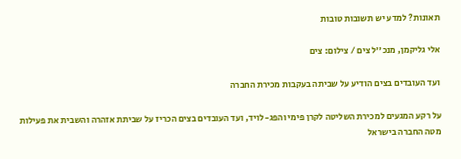תאונות? למדע יש תשובות טובות

אלי גליקמן, מנכ''ל צים / צילום: צים

ועד העובדים בצים הודיע על שביתה בעקבות מכירת החברה

על רקע המגעים למכירת השליטה לקרן פימי והפג-לויד, ועד העובדים בצים הכריז על שביתת אזהרה והשבית את פעילות מטה החברה בישראל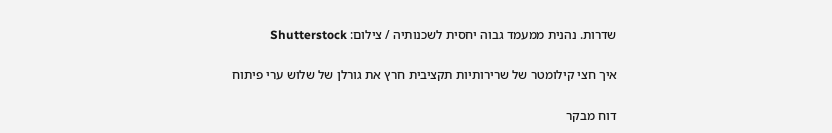שדרות. נהנית ממעמד גבוה יחסית לשכנותיה / צילום: Shutterstock

איך חצי קילומטר של שרירותיות תקציבית חרץ את גורלן של שלוש ערי פיתוח

דוח מבקר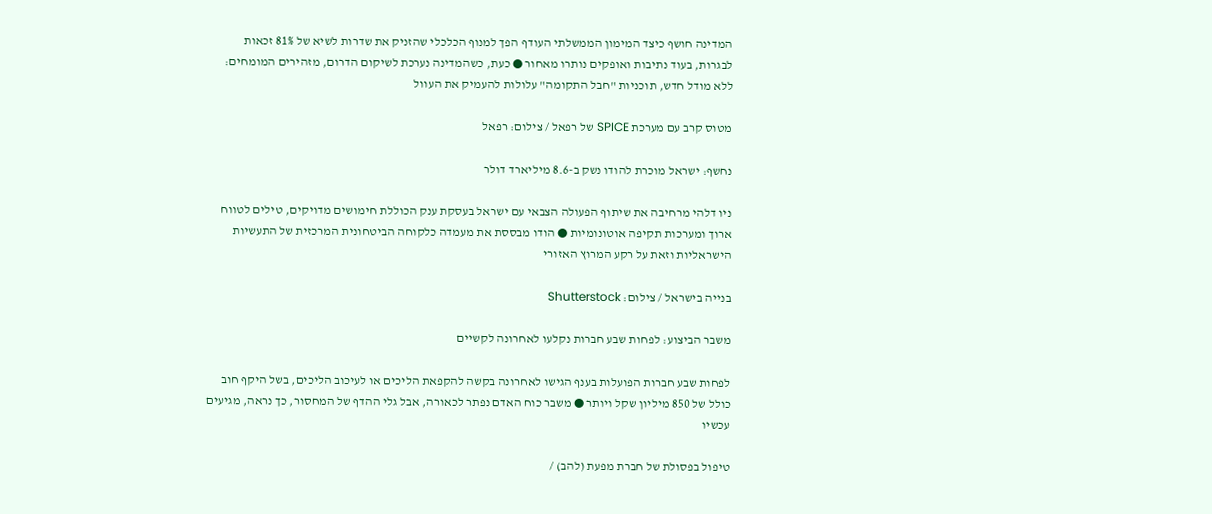המדינה חושף כיצד המימון הממשלתי העודף הפך למנוף הכלכלי שהזניק את שדרות לשיא של 81% זכאות לבגרות, בעוד נתיבות ואופקים נותרו מאחור ● כעת, כשהמדינה נערכת לשיקום הדרום, מזהירים המומחים: ללא מודל חדש, תוכניות "חבל התקומה" עלולות להעמיק את העוול

מטוס קרב עם מערכת SPICE של רפאל / צילום: רפאל

נחשף: ישראל מוכרת להודו נשק ב-8.6 מיליארד דולר

ניו דלהי מרחיבה את שיתוף הפעולה הצבאי עם ישראל בעסקת ענק הכוללת חימושים מדויקים, טילים לטווח ארוך ומערכות תקיפה אוטונומיות ● הודו מבססת את מעמדה כלקוחה הביטחונית המרכזית של התעשיות הישראליות וזאת על רקע המרוץ האזורי

בנייה בישראל / צילום: Shutterstock

משבר הביצוע: לפחות שבע חברות נקלעו לאחרונה לקשיים

לפחות שבע חברות הפועלות בענף הגישו לאחרונה בקשה להקפאת הליכים או לעיכוב הליכים, בשל היקף חוב כולל של 850 מיליון שקל ויותר ● משבר כוח האדם נפתר לכאורה, אבל גלי ההדף של המחסור, כך נראה, מגיעים עכשיו

טיפול בפסולת של חברת מפעת (להב) /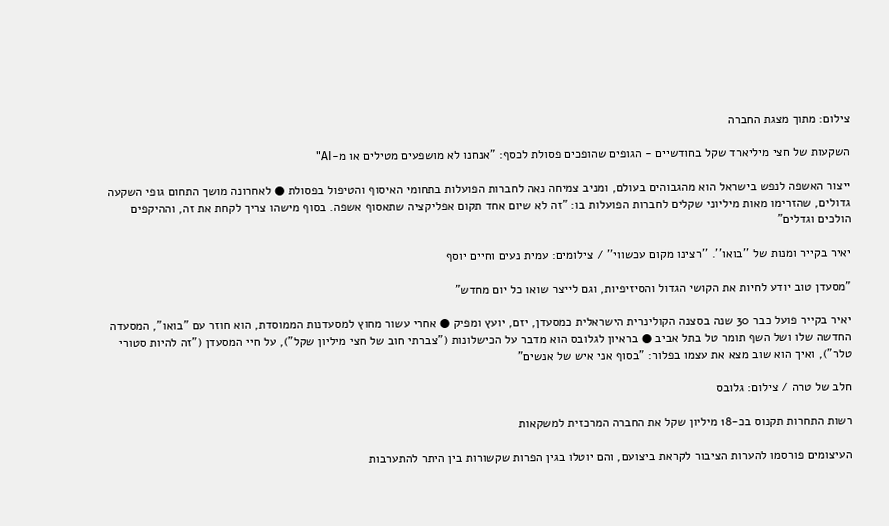צילום: מתוך מצגת החברה

השקעות של חצי מיליארד שקל בחודשיים - הגופים שהופכים פסולת לכסף: "אנחנו לא מושפעים מטילים או מ-AI"

ייצור האשפה לנפש בישראל הוא מהגבוהים בעולם, ומניב צמיחה נאה לחברות הפועלות בתחומי האיסוף והטיפול בפסולת ● לאחרונה מושך התחום גופי השקעה גדולים, שהזרימו מאות מיליוני שקלים לחברות הפועלות בו: "זה לא שיום אחד תקום אפליקציה שתאסוף אשפה. בסוף מישהו צריך לקחת את זה, וההיקפים הולכים וגדלים"

יאיר בקייר ומנות של ''בואו''. ''רצינו מקום עכשווי'' / צילומים: עמית נעים וחיים יוסף

"מסעדן טוב יודע לחיות את הקושי הגדול והסיזיפיות, וגם לייצר שואו כל יום מחדש"

יאיר בקייר פועל כבר 30 שנה בסצנה הקולינרית הישראלית כמסעדן, יזם, יועץ ומפיק ● אחרי עשור מחוץ למסעדנות הממוסדת, הוא חוזר עם "בואו", המסעדה החדשה שלו ושל השף תומר טל בתל אביב ● בראיון לגלובס הוא מדבר על הכישלונות ("צברתי חוב של חצי מיליון שקל"), על חיי המסעדן ("זה להיות סטורי טלר"), ואיך הוא שוב מצא את עצמו בפלור: "בסוף אני איש של אנשים"

חלב של טרה / צילום: גלובס

רשות התחרות תקנוס בכ-18 מיליון שקל את החברה המרכזית למשקאות

העיצומים פורסמו להערות הציבור לקראת ביצועם, והם יוטלו בגין הפרות שקשורות בין היתר להתערבות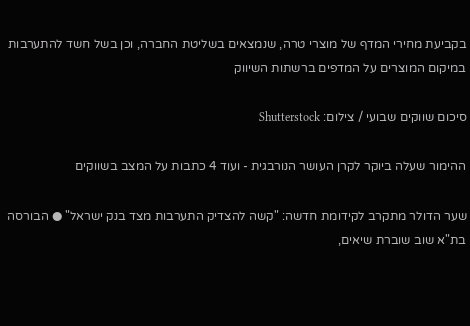בקביעת מחירי המדף של מוצרי טרה, שנמצאים בשליטת החברה, וכן בשל חשד להתערבות במיקום המוצרים על המדפים ברשתות השיווק

סיכום שווקים שבועי / צילום: Shutterstock

ההימור שעלה ביוקר לקרן העושר הנורבגית - ועוד 4 כתבות על המצב בשווקים

שער הדולר מתקרב לקידומת חדשה: "קשה להצדיק התערבות מצד בנק ישראל" ● הבורסה בת"א שוב שוברת שיאים,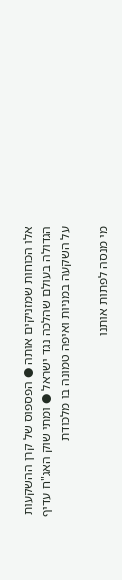אלו הכוחות שמזניקים אותה ● הפספוס של קרן ההשקעות הגדולה בעולם שהלכה נגד ישראל ● ומתי שוק האג"ח עדיף על השקעה במניות ואיפה טמונה בו מלכודת

מי מנסה לפתות אותנו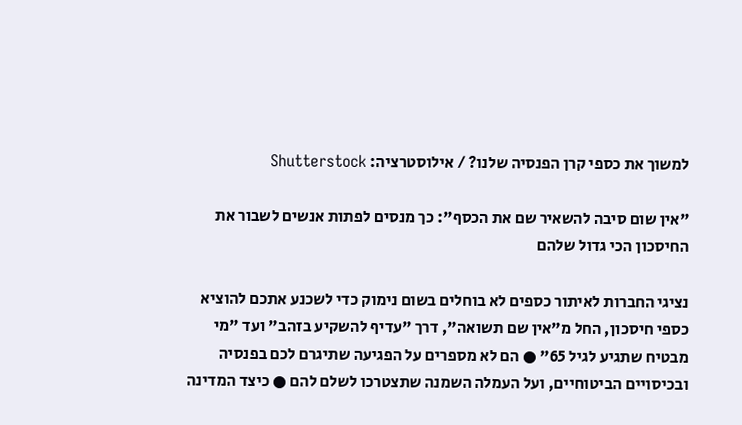למשוך את כספי קרן הפנסיה שלנו? / אילוסטרציה: Shutterstock

"אין שום סיבה להשאיר שם את הכסף": כך מנסים לפתות אנשים לשבור את החיסכון הכי גדול שלהם

נציגי החברות לאיתור כספים לא בוחלים בשום נימוק כדי לשכנע אתכם להוציא כספי חיסכון, החל מ"אין שם תשואה", דרך "עדיף להשקיע בזהב" ועד "מי מבטיח שתגיע לגיל 65" ● הם לא מספרים על הפגיעה שתיגרם לכם בפנסיה ובכיסויים הביטוחיים, ועל העמלה השמנה שתצטרכו לשלם להם ● כיצד המדינה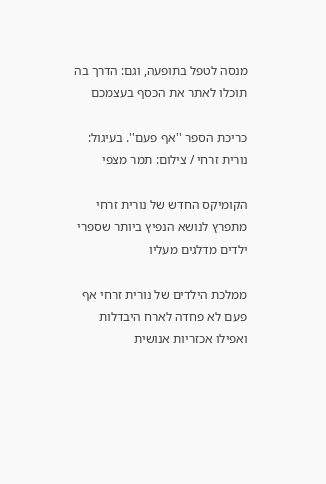מנסה לטפל בתופעה, וגם: הדרך בה תוכלו לאתר את הכסף בעצמכם

כריכת הספר ''אף פעם''. בעיגול: נורית זרחי / צילום: תמר מצפי

הקומיקס החדש של נורית זרחי מתפרץ לנושא הנפיץ ביותר שספרי ילדים מדלגים מעליו

ממלכת הילדים של נורית זרחי אף פעם לא פחדה לארח היבדלות ואפילו אכזריות אנושית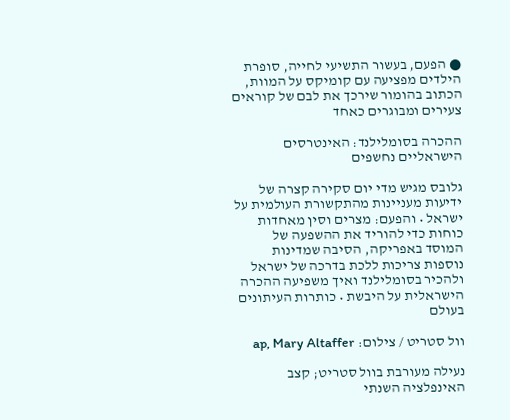● הפעם, בעשור התשיעי לחייה, סופרת הילדים מפציעה עם קומיקס על המוות, הכתוב בהומור שירכך את לבם של קוראים צעירים ומבוגרים כאחד

ההכרה בסומלילנד: האינטרסים הישראליים נחשפים

גלובס מגיש מדי יום סקירה קצרה של ידיעות מעניינות מהתקשורת העולמית על ישראל • והפעם: מצרים וסין מאחדות כוחות כדי להוריד את ההשפעה של המוסד באפריקה, הסיבה שמדינות נוספות צריכות ללכת בדרכה של ישראל ולהכיר בסומלילנד ואיך משפיעה ההכרה הישראלית על היבשת • כותרות העיתונים בעולם

וול סטריט / צילום: ap, Mary Altaffer

נעילה מעורבת בוול סטריט; קצב האינפלציה השנתי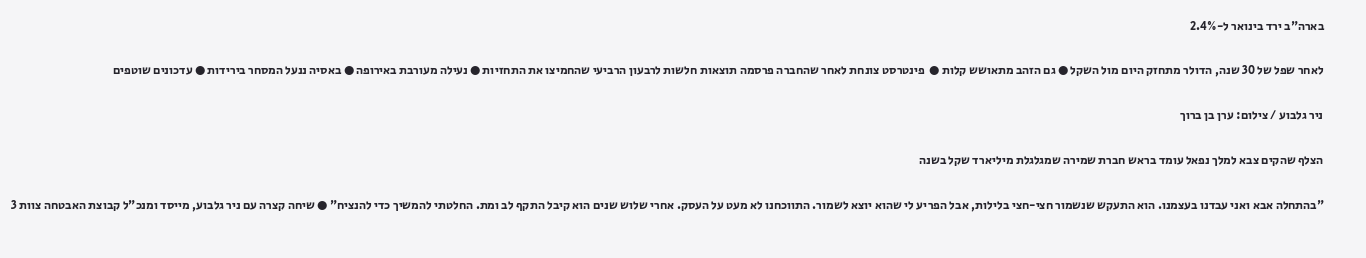בארה"ב ירד בינואר ל-2.4%

לאחר שפל של 30 שנה, הדולר מתחזק היום מול השקל ● גם הזהב מתאושש קלות ●  פינטרסט צונחת לאחר שהחברה פרסמה תוצאות חלשות לרבעון הרביעי שהחמיצו את התחזיות ● נעילה מעורבת באירופה ● באסיה ננעל המסחר בירידות ● עדכונים שוטפים

ניר גלבוע / צילום: ערן בן ברוך

הצלף שהקים צבא למלך נפאל עומד בראש חברת שמירה שמגלגלת מיליארד שקל בשנה

"בהתחלה אבא ואני עבדנו בעצמנו. הוא התעקש שנשמור חצי-חצי בלילות, אבל הפריע לי שהוא יוצא לשמור. התווכחנו לא מעט על העסק. אחרי שלוש שנים הוא קיבל התקף לב ומת. החלטתי להמשיך כדי להנציח" ● שיחה קצרה עם ניר גלבוע, מייסד ומנכ"ל קבוצת האבטחה צוות 3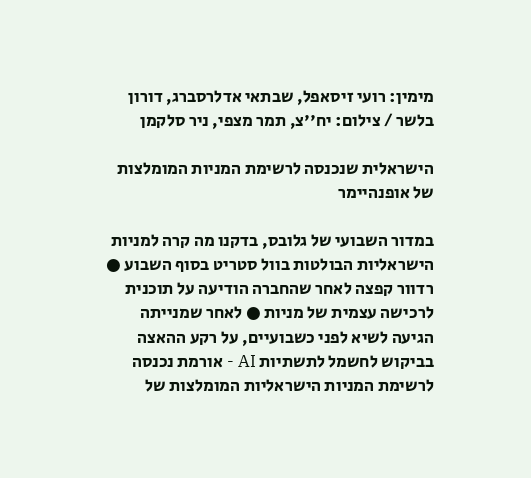מימין: רועי זיסאפל, שבתאי אדלרסברג, דורון בלשר / צילום: יח''צ, תמר מצפי, ניר סלקמן

הישראלית שנכנסה לרשימת המניות המומלצות של אופנהיימר

במדור השבועי של גלובס, בדקנו מה קרה למניות הישראליות הבולטות בוול סטריט בסוף השבוע ● רדוור קפצה לאחר שהחברה הודיעה על תוכנית לרכישה עצמית של מניות ● לאחר שמנייתה הגיעה לשיא לפני כשבועיים, על רקע ההאצה בביקוש לחשמל לתשתיות AI - אורמת נכנסה לרשימת המניות הישראליות המומלצות של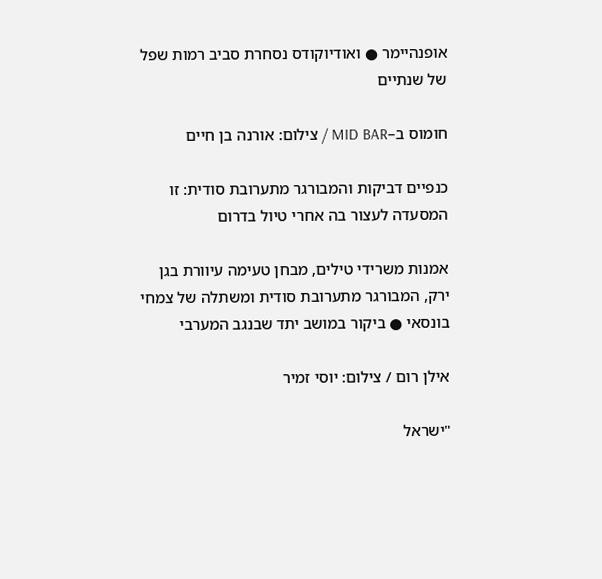אופנהיימר ● ואודיוקודס נסחרת סביב רמות שפל של שנתיים

חומוס ב–MID BAR / צילום: אורנה בן חיים

כנפיים דביקות והמבורגר מתערובת סודית: זו המסעדה לעצור בה אחרי טיול בדרום

אמנות משרידי טילים, מבחן טעימה עיוורת בגן ירק, המבורגר מתערובת סודית ומשתלה של צמחי בונסאי ● ביקור במושב יתד שבנגב המערבי

אילן רום / צילום: יוסי זמיר

"ישראל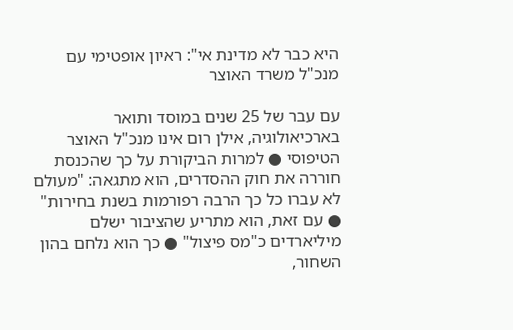היא כבר לא מדינת אי": ראיון אופטימי עם מנכ"ל משרד האוצר

עם עבר של 25 שנים במוסד ותואר בארכיאולוגיה, אילן רום אינו מנכ"ל האוצר הטיפוסי ● למרות הביקורת על כך שהכנסת חוררה את חוק ההסדרים, הוא מתגאה: "מעולם לא עברו כל כך הרבה רפורמות בשנת בחירות" ● עם זאת, הוא מתריע שהציבור ישלם מיליארדים כ"מס פיצול" ● כך הוא נלחם בהון השחור,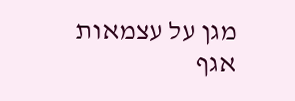מגן על עצמאות אגף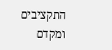התקציבים ומקדם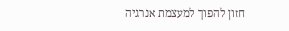חזון להפוך למעצמת אנרגיה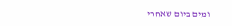ומים ביום שאחרי